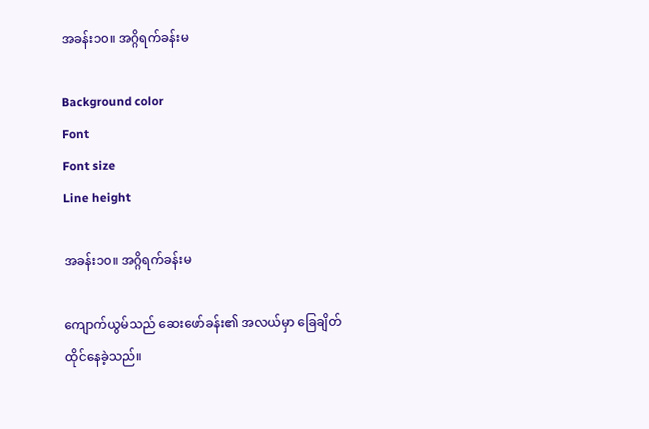အခန်း၁၀။ အဂ္ဂိရက်ခန်းမ

Background color
Font
Font size
Line height

အခန်း၁၀။ အဂ္ဂိရက်ခန်းမ

ကျောက်ယွမ်သည် ဆေးဖော်ခန်း၏ အလယ်မှာ ခြေချိတ်ထိုင်နေခဲ့သည်။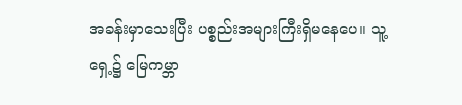အခန်းမှာသေးပြီး ပစ္စည်းအများကြီးရှိ‌မနေပေ။ သူ့ရှေ့၌ မြေကမ္ဘာ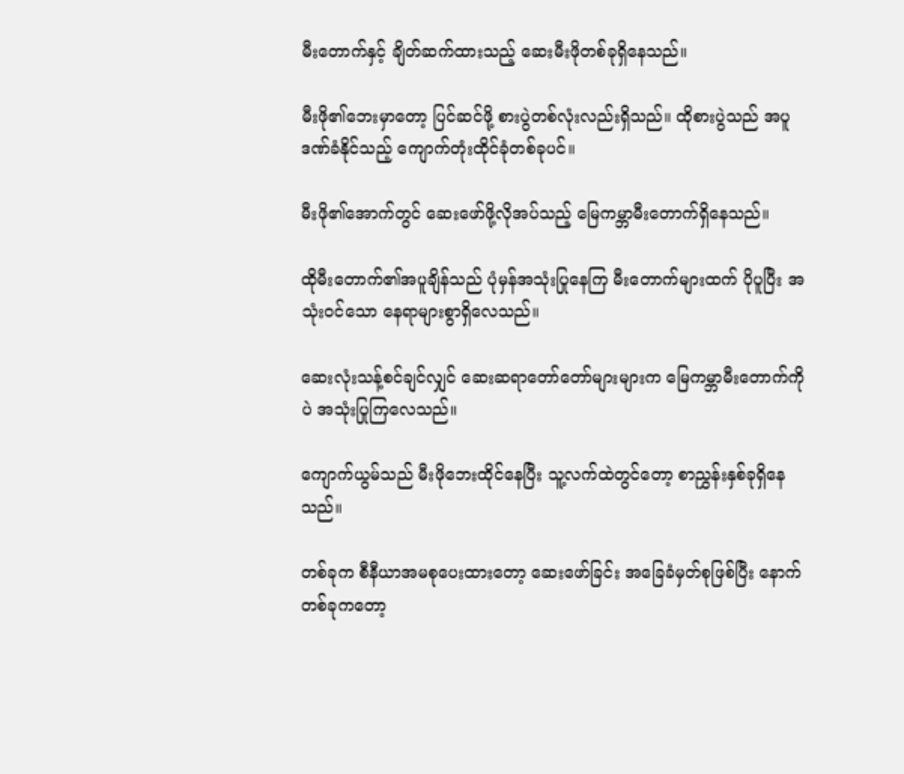မီးတောက်နှင့် ချိတ်ဆက်ထားသည့် ဆေးမီးဖိုတစ်ခုရှိနေသည်။

မီးဖို၏ဘေးမှာတော့ ပြင်ဆင်ဖို့ စားပွဲတစ်လုံးလည်းရှိသည်။ ထိုစားပွဲသည် အပူဒဏ်ခံနိုင်သည့် ကျောက်တုံး‌ထိုင်ခုံတစ်ခုပင်။

မီးဖို၏အောက်တွင် ဆေးဖော်ဖို့လိုအပ်သည့် မြေကမ္ဘာမီးတောက်ရှိနေသည်။

ထိုမီးတောက်၏အပူချိန်သည် ပုံမှန်အသုံးပြုနေကြ မီးတောက်များထက် ပိုပူပြီး အသုံးဝင်သော နေရာများစွာရှိလေသည်။

ဆေးလုံးသန့်စင်ချင်လျှင် ဆေးဆရာတော်တော်များများက မြေကမ္ဘာမီးတောက်ကိုပဲ အသုံးပြုကြလေသည်။

ကျောက်ယွမ်သည် မီးဖိုဘေးထိုင်နေပြီး သူ့လက်ထဲတွင်တော့ စာညွှန်းနှစ်ခုရှိနေသည်။

တစ်ခုက စီနီယာအမစုပေးထားတော့ ဆေးဖော်ခြင်း အခြေခံမှတ်စုဖြစ်ပြီး နောက်တစ်ခုကတော့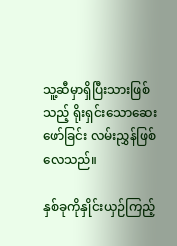သူ့ဆီမှာရှိပြီးသားဖြစ်သည့် ရိုးရှင်း‌သောဆေးဖော်ခြင်း လမ်းညွှန်ဖြစ်လေသည်။

နှစ်ခုကိုနှိုင်းယှဉ်ကြည့်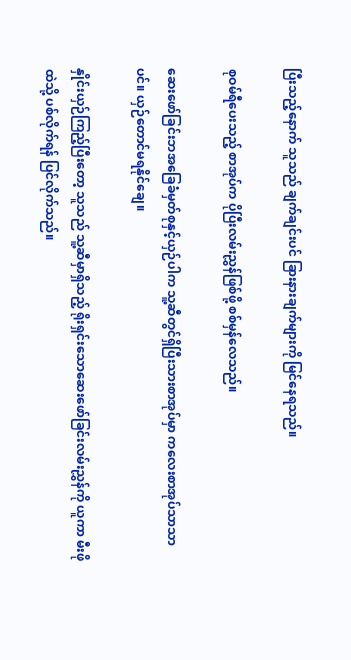ပြီးသည့်နောက် သူသည် ချက်ချင်းပင် ခြားနားချက်များကို မြင်နေရသည်။

စုဝမ်ရီပေးသည့် စာအုပ်က ပိုပြီးလမ်းညွှန်ဖြစ်ဖို့ စစ်မှန်လေသည်။

ဆေးဖော်ခြင်းဘအခြေခံမှတ်စုနှင့်ယှဉ်ပါက သူ့ဆီတွင်ရှိပြီးသားစာအုပ်မှာ ကလေးစာအုပ်သာသာပင်။ ယှဉ်တောင်မရနိုင်ချေ။

နှိုင်းယှဉ်ကြည့်ပြီးတော့ သူသည် သူ့ဆီမှာရှိ‌သည့် ရိုးရှင်းသောဆေးဖော်ခြင်းလမ်းညွှန်ကို ယူကာ မီးဖိုထဲသို့ ပစ်လိုက်ရန် ပြင်လိုက်သည်။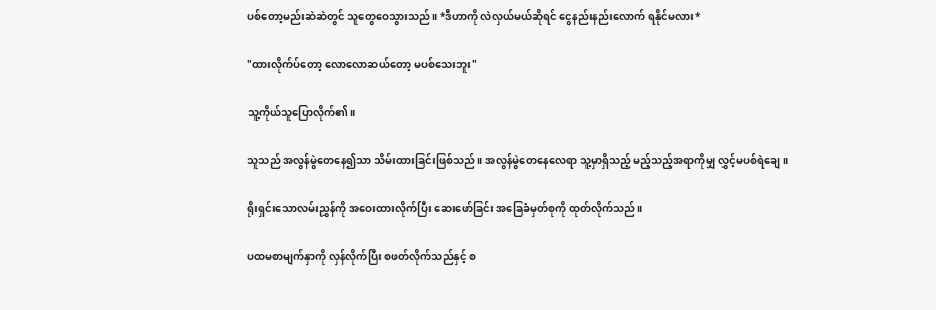ပစ်တော့မည်းဆဲဆဲတွင် သူတွေဝေသွားသည်။ *ဒီဟာကို လဲလှယ်မယ်ဆိုရင် ငွေနည်းနည်းလောက် ရနိုင်မလား*

"ထားလိုက်ပ်တော့ လောလောဆယ်တော့ မပစ်သေးဘူး"

သူ့ကိုယ်သူပြောလိုက်၏။

သူသည် အလွန်မွဲတေနေ၍သာ‌ သိမ်းထားခြင်းဖြစ်သည်။ အလွန်မွဲတေနေလေရာ သူ့မှာရှိသည့် မည့်သည့်အရာကိုမျှ လွှင့်မပစ်ရဲချေ။

ရိုးရှင်းသောလမ်းညွှန်ကို အဝေးထားလိုက်ပြီး ဆေးဖော်ခြင်း အခြေခံမှတ်စုကို ထုတ်လိုက်သည်။

ပထမစာမျက်နှာကို လှန်လိုက်ပြီး စဖတ်လိုက်သည်နှင့် စ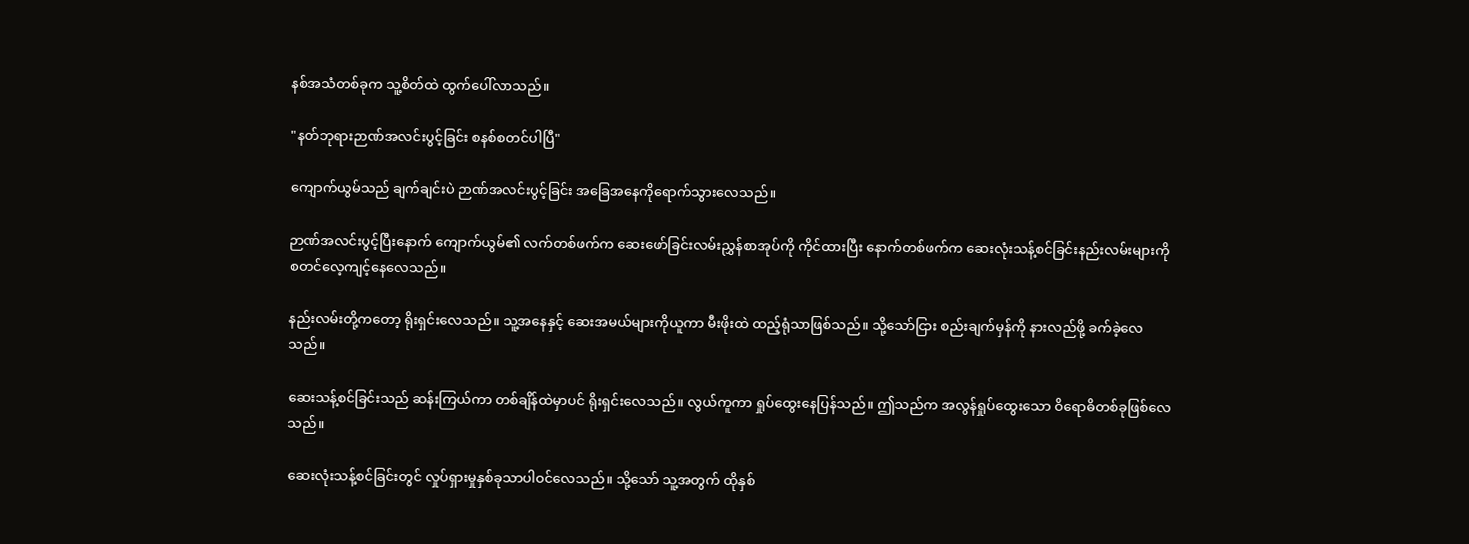နစ်အသံတစ်ခုက သူ့စိတ်ထဲ ထွက်ပေါ်လာသည်။

"နတ်ဘုရားဉာဏ်အလင်းပွင့်ခြင်း စနစ်စတင်ပါပြီ"

ကျောက်ယွမ်သည် ချက်ချင်းပဲ ဉာဏ်အလင်းပွင့်ခြင်း အခြေအနေကိုရောက်သွားလေသည်။

ဉာဏ်အလင်းပွင့်ပြီးနောက် ကျောက်ယွမ်၏ လက်တစ်ဖက်က ဆေးဖော်ခြင်းလမ်းညွှန်စာအုပ်ကို ကိုင်ထားပြီး နောက်တစ်ဖက်က ဆေးလုံးသန့်စင်ခြင်းနည်းလမ်းများကို စတင်လေ့ကျင့်နေလေသည်။

နည်းလမ်းတို့ကတော့ ရိုးရှင်းလေသည်။ သူ့အနေနှင့် ဆေးအမယ်များကိုယူကာ မီးဖိုးထဲ ထည့်ရုံသာဖြစ်သည်။ သို့သော်ငြား စည်းချက်မှန်ကို နားလည်ဖို့ ခက်ခဲ့လေသည်။

ဆေးသန့်စင်ခြင်းသည် ဆန်းကြယ်ကာ တစ်ချိန်ထဲမှာပင် ရိုးရှင်းလေသည်။ လွယ်ကူကာ ရှုပ်ထွေးနေပြန်သည်။ ဤသည်က အလွန်ရှုပ်‌ထွေးသော ဝိရောဓိတစ်ခုဖြစ်လေသည်။

ဆေးလုံးသန့်စင်ခြင်းတွင် လှုပ်ရှားမှုနှစ်ခုသာပါဝင်လေသည်။ သို့သော် သူ့အတွက် ထိုနှစ်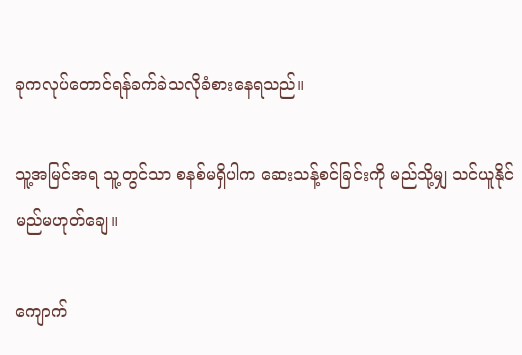ခုကလုပ်တောင်ရန်ခက်ခဲသလိုခံစားနေရသည်။

သူ့အမြင်အရ သူ့တွင်သာ စနစ်မရှိပါက ဆေးသန့်စင်ခြင်းကို မည်သို့မျှ သင်ယူနိုင်မည်မဟုတ်ချေ။

ကျောက်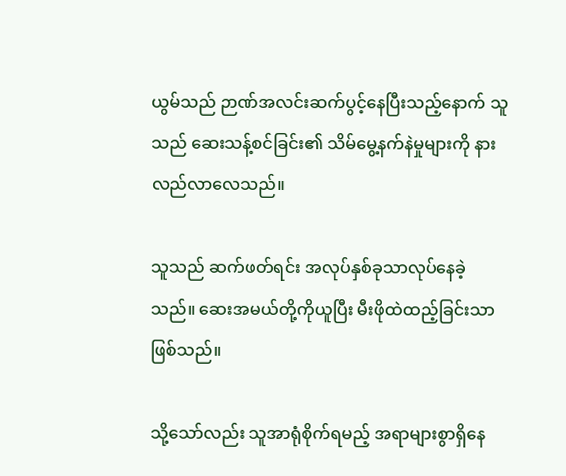ယွမ်သည် ဉာဏ်အလင်းဆက်ပွင့်နေပြီးသည့်နောက် သူသည် ဆေးသန့်စင်ခြင်း၏ သိမ်မွေ့နက်နဲမှုများကို နားလည်လာလေသည်။

သူသည် ဆက်ဖတ်ရင်း အလုပ်နှစ်ခုသာလုပ်နေခဲ့သည်။ ဆေးအမယ်တို့ကိုယူပြီး မီးဖိုထဲထည့်ခြင်းသာဖြစ်သည်။

သို့သော်လည်း သူအာရုံစိုက်ရမည့် အရာများစွာရှိနေ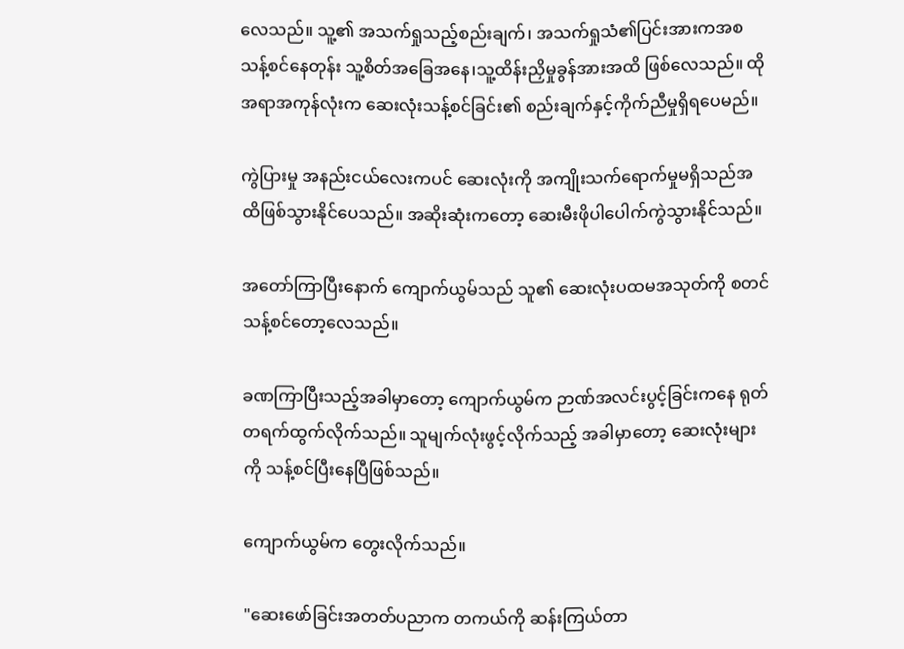လေသည်။ သူ့၏ အသက်ရှုသည့်စည်းချက်၊ အသက်ရှုသံ၏ပြင်းအားကအစ သန့်စင်နေတုန်း သူ့စိတ်အခြေအနေ၊သူ့ထိန်းညှိမှုခွန်အားအထိ ဖြစ်လေသည်။ ထိုအရာအကုန်လုံးက ဆေးလုံးသန့်စင်ခြင်း၏ စည်းချက်နှင့်ကိုက်ညီမှုရှိရပေမည်။

ကွဲပြားမှု အနည်းငယ်လေးကပင် ဆေးလုံးကို အကျိုးသက်ရောက်မှုမရှိသည်အထိဖြစ်သွားနိုင်ပေသည်။ အဆိုးဆုံးကတော့ ဆေးမီးဖိုပါပေါက်ကွဲသွားနိုင်သည်။

အတော်ကြာပြီးနောက် ကျောက်ယွမ်သည် သူ၏ ဆေးလုံးပထမအသုတ်ကို စတင်သန့်စင်တော့လေသည်။

ခဏကြာပြီးသည့်အခါမှာတော့ ကျောက်ယွမ်က ဉာဏ်အလင်းပွင့်ခြင်းကနေ ရုတ်တရက်ထွက်လိုက်သည်။ သူမျက်လုံးဖွင့်လိုက်သည့် အခါမှာတော့ ဆေးလုံးများကို သန့်စင်ပြီးနေပြီဖြစ်သည်။

ကျောက်ယွမ်က တွေးလိုက်သည်။

"ဆေးဖော်ခြင်းအတတ်ပညာက တကယ်ကို ဆန်းကြယ်တာ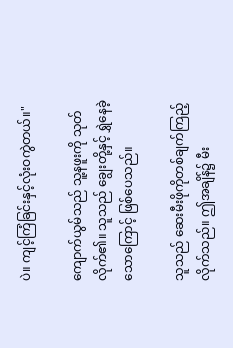ပဲ။ ကျင့်ကြံခြင်းနှင့်လုံးဝကွဲတယ်။"

ကျောက်ယွမ်သည် သူ့နဖူးကို သုတ်လိုက်၏။ သူသည် ချွေးတို့နှင့် ရွှဲနေခဲ့သောကြောင့် ဖြစ်ပေသည်။

သူသည် ဆေးမီးဖိုကိုတစ်ချက်ကြည့်လိုက်သည်။ ဤအချိန်၌ မီး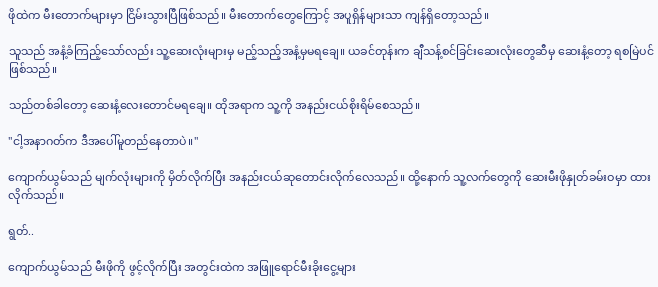ဖိုထဲက မီးတောက်များမှာ ငြိမ်းသွားပြီဖြစ်သည်။ မီးတောက်‌တွေကြောင့် အပူရှိန်များသာ ကျန်ရှိတော့သည်။

သူသည် အနံ့ခံကြည့်သော်လည်း သူ့ဆေးလုံးများမှ မည့်သည့်အနံ့မှမရချေ။ ယခင်တုန်းက ချီသန့်စင်ခြင်းဆေးလုံးတွေဆီမှ ဆေးနံ့တော့ ရစမြဲပင်ဖြစ်သည်။

သည်တစ်ခါတော့ ဆေးနံ့လေးတောင်မရချေ။ ထိုအရာက သူ့ကို အနည်းငယ်စိုးရိမ်စေသည်။

"ငါ့အနာဂတ်က ဒီအပေါ်မူတည်နေတာပဲ။"

ကျောက်ယွမ်သည် မျက်လုံးများကို မှိတ်လိုက်ပြီး အနည်းငယ်ဆုတောင်းလိုက်လေသည်။ ထို့နောက် သူ့လက်တွေကို ဆေးမီးဖိုနှုတ်ခမ်းဝမှာ ထားလိုက်သည်။

ရွတ်..

ကျောက်ယွမ်သည် မီးဖိုကို ဖွင့်လိုက်ပြီး အတွင်းထဲက အဖြူရောင်မီးခိုးငွေ့များ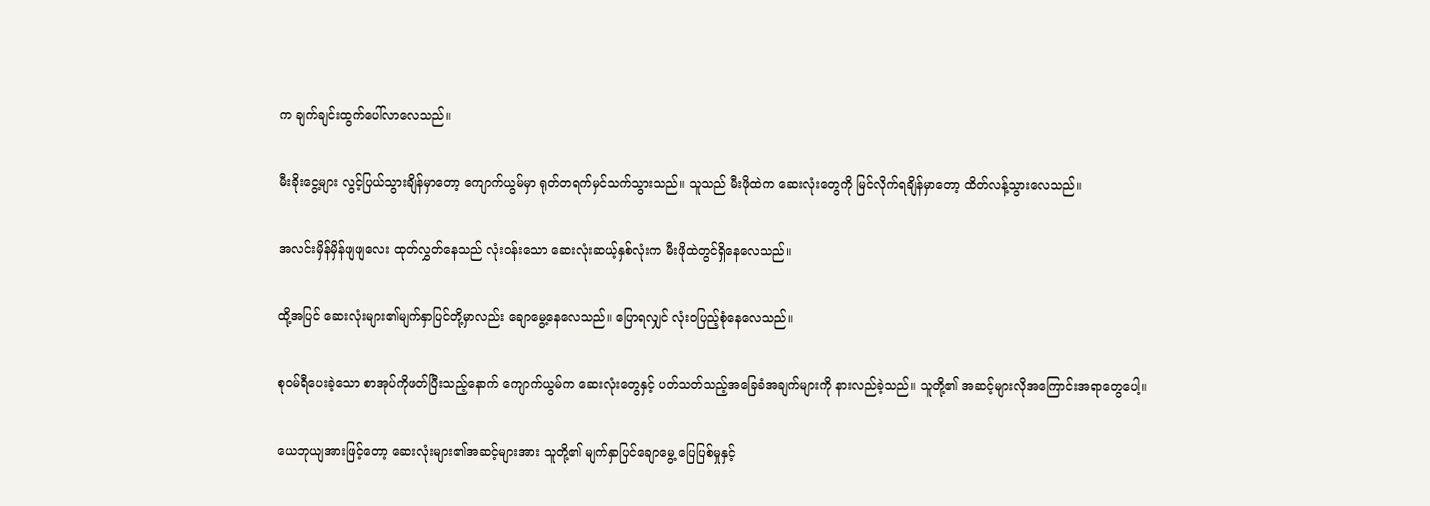က ချက်ချင်းထွက်ပေါ်လာလေသည်။

မီး‌ခိုး‌ငွေ့များ လွင့်ပြယ်သွားချိန်မှာတော့ ကျောက်ယွမ်မှာ ရုတ်တရက်မှင်သက်သွားသည်။ သူသည် မီးဖိုထဲက ဆေးလုံး‌တွေကို မြင်လိုက်ရချိန်မှာတော့ ထိတ်လန့်သွားလေသည်။

အလင်းမှိန်မှိန်ဖျဖျလေး ထုတ်လွှတ်နေသည် လုံးဝန်းသော ဆေးလုံးဆယ့်နှစ်လုံးက မီးဖိုထဲတွင်ရှိနေလေသည်။

ထို့အပြင် ဆေးလုံးများ၏မျက်နှာပြင်တို့မှာလည်း ချောမွေ့နေလေသည်။ ပြောရလျှင် လုံးဝပြည့်စုံနေလေသည်။

စုဝမ်ရီပေးခဲ့သော စာအုပ်ကိုဖတ်ပြီးသည့်နောက် ကျောက်ယွမ်က ဆေးလုံးတွေနှင့် ပတ်သတ်သည့်အခြေခံအချက်များကို နားလည်ခဲ့သည်။ သူတို့၏ အဆင့်များလိုအ‌ကြောင်းအရာတွေပေါ့။

ယေဘုယျအားဖြင့်တော့ ဆေးလုံးများ၏အဆင့်များအား သူတို့၏ မျက်နှာပြင်ချောမွေ့ ပြေပြစ်မှုနှင့်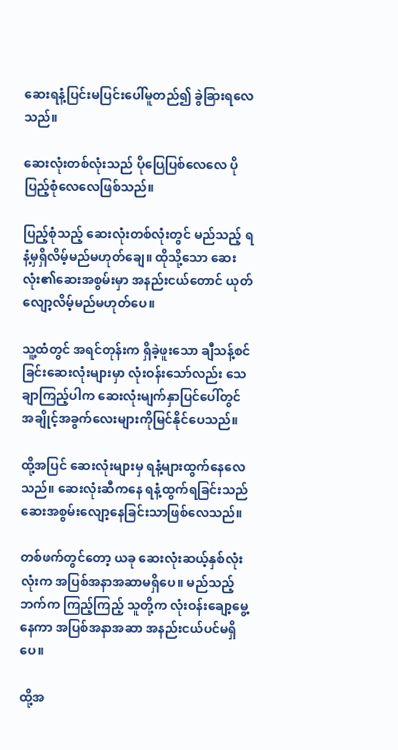ဆေးရနံ့ပြင်းမပြင်းပေါ်မူတည်၍ ခွဲခြားရလေသည်။

ဆေးလုံးတစ်လုံးသည် ပိုပြေပြစ်လေလေ ပိုပြည့်စုံလေလေဖြစ်သည်။

ပြည့်စုံသည့် ဆေးလုံးတစ်လုံးတွင် မည်သည့် ရနံ့မှရှိလိမ့်မည်မဟုတ်ချေ။ ထိုသို့သော ဆေးလုံး၏ဆေးအစွမ်းမှာ အနည်းငယ်တောင် ယုတ်လျော့လိမ့်မည်မဟုတ်ပေ။

သူ့ထံတွင် အရင်တုန်းက ရှိခဲ့ဖူးသော ချီသန့်စင်ခြင်းဆေးလုံးများမှာ လုံးဝန်းသော်လည်း သေချာကြည့်ပါက ဆေးလုံးမျက်နှာပြင်ပေါ်တွင် အချိုင့်အခွက်လေးများကိုမြင်နိုင်ပေသည်။

ထို့အပြင် ဆေးလုံးများမှ ရနံ့များထွက်နေလေသည်။ ဆေးလုံးဆီကနေ ရနံ့ထွက်ရခြင်းသည် ဆေးအစွမ်းလျော့နေခြင်းသာဖြစ်လေသည်။

တစ်ဖက်တွင်တော့ ယခု ဆေးလုံးဆယ့်နှစ်လုံးလုံးက အပြစ်အနာအဆာမရှိပေ။ မည်သည့်ဘက်က ကြည့်ကြည့် သူတို့က လုံးဝန်းချော့မွေ့နေကာ အပြစ်အနာအဆာ အနည်းငယ်ပင်မရှိပေ။

ထို့အ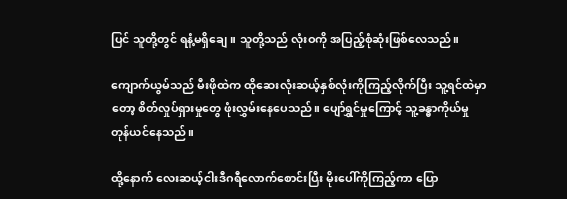ပြင် သူတို့တွင် ရနံ့မရှိချေ။ သူတို့သည် လုံးဝကို အပြည့်စုံဆုံးဖြစ်လေသည်။

ကျောက်ယွမ်သည် မီးဖိုထဲက ထိုဆေးလုံးဆယ့်နှစ်လုံးကိုကြည့်လိုက်ပြီး သူ့ရင်ထဲမှာတော့ စိတ်လှုပ်ရှား‌မှုတွေ ဖုံးလွှမ်းနေပေသည်။ ပျော်ရွှင်မှုကြောင့် သူ့ခန္ဓာကိုယ်မှု တုန်ယင်နေသည်။

ထို့နောက် လေးဆယ့်ငါးဒီဂရီလောက်စောင်းပြီး မိုး‌ပေါ်ကိုကြည့်ကာ ပြော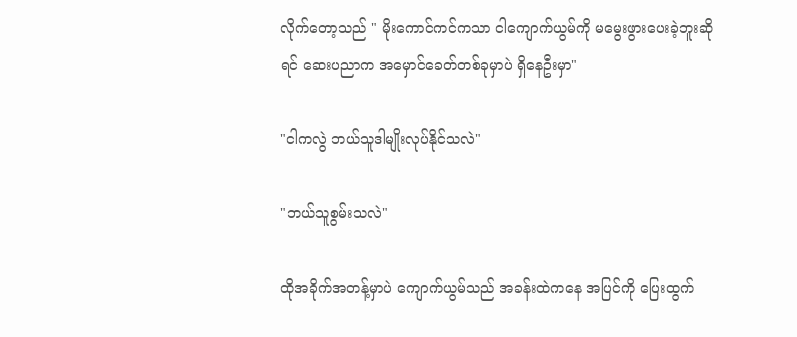လိုက်တော့သည် " မိုးကောင်ကင်ကသာ ငါကျောက်ယွမ်ကို မမွေးဖွားပေးခဲ့ဘူးဆိုရင် ဆေးပညာက အမှောင်ခေတ်တစ်ခုမှာပဲ ရှိနေဦးမှာ"

"ငါကလွဲ ဘယ်သူဒါမျိုးလုပ်နိုင်သလဲ"

"ဘယ်သူစွမ်းသလဲ"

ထိုအခိုက်အတန့်မှာပဲ ကျောက်ယွမ်သည် အခန်းထဲကနေ အပြင်ကို ပြေးထွက်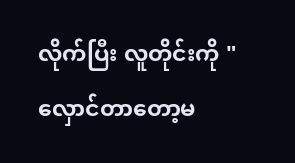လိုက်ပြီး လူတိုင်းကို " လှောင်တာတော့မ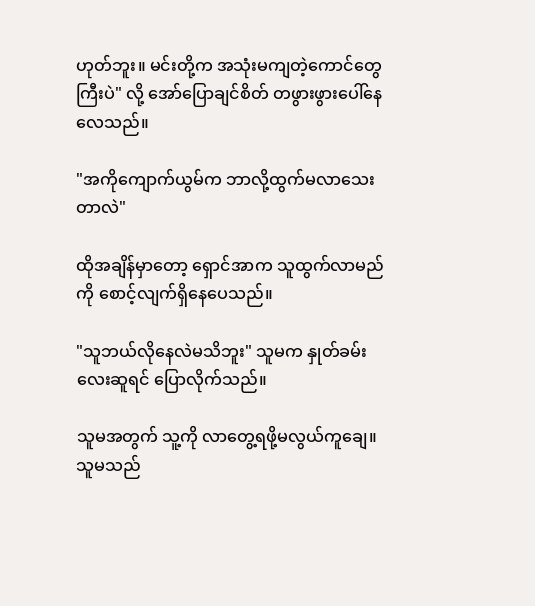ဟုတ်ဘူး။ မင်းတို့က အသုံးမကျတဲ့ကောင်တွေကြီးပဲ" လို့ အော်ပြောချင်စိတ် တဖွားဖွားပေါ်နေလေသည်။

"အကိုကျောက်ယွမ်က ဘာလို့ထွက်မလာသေးတာလဲ"

ထိုအချိန်မှာတော့ ရှောင်အာက သူထွက်လာမည်ကို စောင့်လျက်ရှိနေပေသည်။

"သူဘယ်လိုနေလဲမသိဘူး" သူမက နှုတ်ခမ်းလေးဆူရင် ပြောလိုက်သည်။

သူမအတွက် သူ့ကို လာတွေ့ရဖို့မလွယ်ကူချေ။ သူမသည်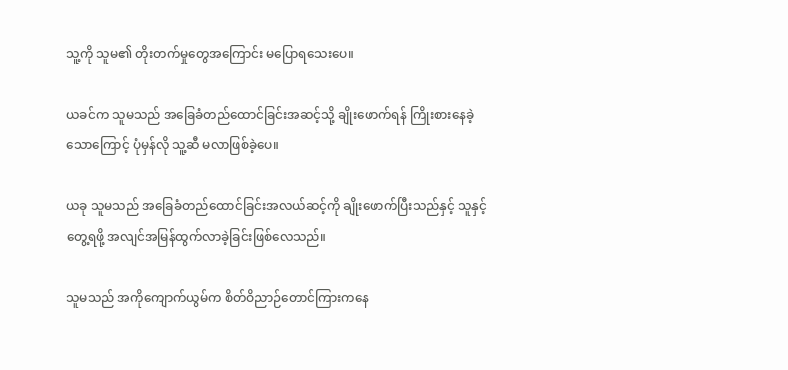သူ့ကို သူမ၏ တိုးတက်မှုတွေအကြောင်း မပြောရသေးပေ။

ယခင်က သူမသည် အခြေခံတည်ထောင်ခြင်းအဆင့်သို့ ချိုးဖောက်ရန် ကြိုးစားနေခဲ့သောကြောင့် ပုံမှန်လို သူ့ဆီ မလာဖြစ်ခဲ့ပေ။

ယခု သူမသည် အခြေခံတည်ထောင်ခြင်းအလယ်ဆင့်ကို ချိုးဖောက်ပြီးသည်နှင့် သူနှင့်တွေ့ရဖို့ အလျင်အမြန်ထွက်လာခဲ့ခြင်းဖြစ်လေသည်။

သူမသည် အကိုကျောက်ယွမ်က စိတ်ဝိညာဉ်တောင်ကြားကနေ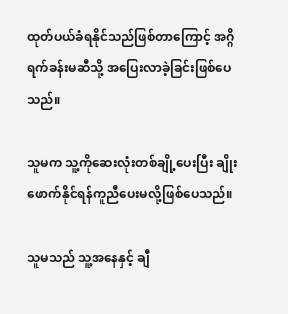ထုတ်ပယ်ခံရနိုင်သည်ဖြစ်တာ‌ကြောင့် အဂ္ဂိရက်ခန်းမဆီသို့ အပြေးလာခဲ့ခြင်းဖြစ်ပေသည်။

သူမက သူ့ကိုဆေးလုံးတစ်ချို့ပေးပြီး ချိုးဖောက်နိုင်ရန်ကူညီပေးမလို့ဖြစ်‌ပေသည်။

သူမသည် သူ့အနေနှင့် ချီ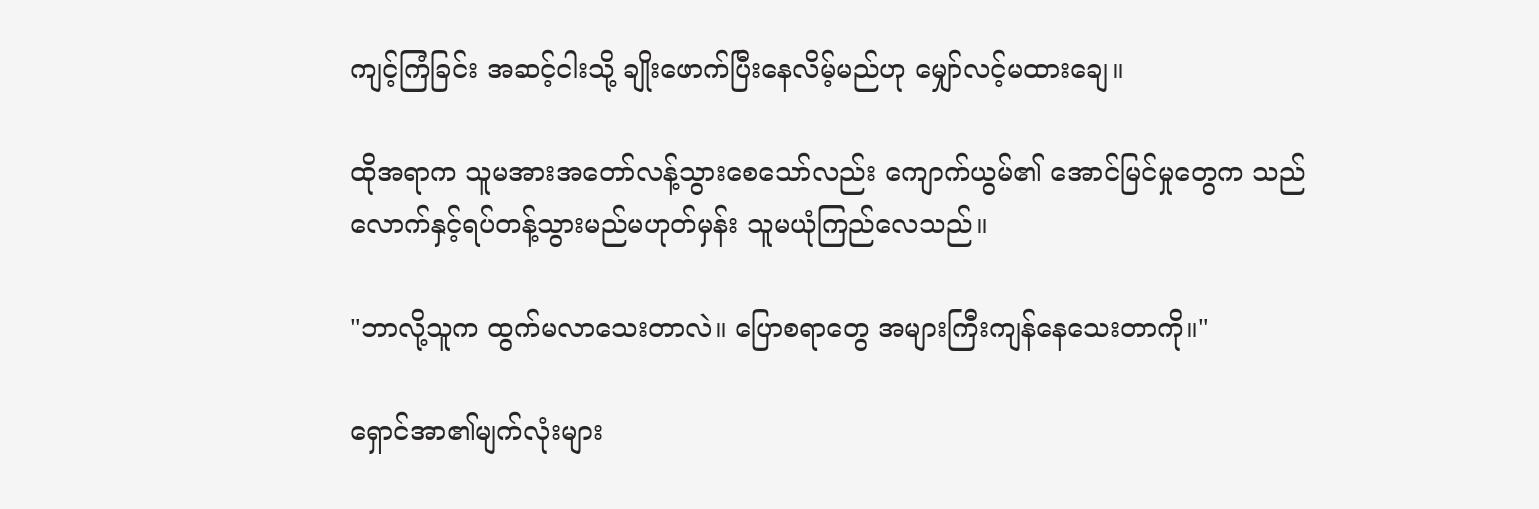ကျင့်ကြံခြင်း အဆင့်ငါးသို့ ချိုးဖောက်ပြီးနေလိမ့်မည်ဟု မျှော်လင့်မထားချေ။

ထိုအရာက သူမအားအတော်လန့်သွားစေသော်လည်း ကျောက်ယွမ်၏ အောင်မြင်မှုတွေက သည်လောက်နှင့်ရပ်တန့်သွားမည်မဟုတ်မှန်း သူမယုံကြည်လေသည်။

"ဘာလို့သူက ထွက်မလာသေးတာလဲ။ ပြောစရာတွေ အများကြီးကျန်နေသေးတာကို။"

ရှောင်အာ၏မျက်လုံးများ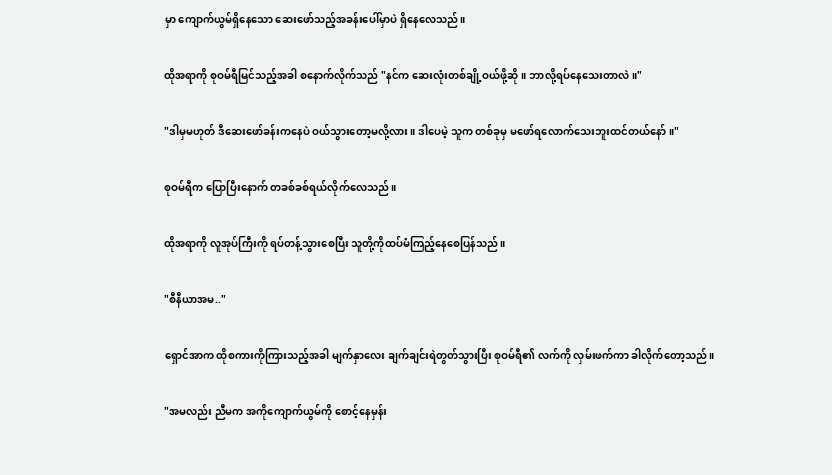မှာ ကျောက်ယွမ်ရှိ‌နေသော ဆေးဖော်သည့်အခန်းပေါ်မှာပဲ ရှိနေလေသည်။

ထိုအရာကို စုဝမ်ရီမြင်သည့်အခါ ‌စနောက်လိုက်သည် "နင်က ဆေးလုံးတစ်ချို့ဝယ်ဖို့ဆို။ ဘာလို့ရပ်နေသေးတာလဲ။"

"ဒါမှမဟုတ် ဒီဆေးဖော်ခန်းကနေပဲ ဝယ်သွားတော့မလို့လား။ ဒါပေမဲ့ သူက တစ်ခုမှ ‌မဖော်ရလောက်သေးဘူးထင်တယ်နော်။"

စုဝမ်ရီက ပြောပြီးနောက် တခစ်ခစ်ရယ်လိုက်လေသည်။

ထိုအရာကို လူအုပ်ကြီးကို ရပ်တန့်သွား‌စေပြီး သူတို့ကိုထပ်မံကြည့်နေစေပြန်သည်။

"စီနီယာအမ.."

ရှောင်အာက ထိုစကားကိုကြားသည့်အခါ မျက်နှာလေး ချက်ချင်းရဲတွတ်သွားပြီး စုဝမ်ရီ၏ လက်ကို လှမ်းဖက်ကာ ခါလိုက်တော့သည်။

"အမလည်း ညီမက အကိုကျောက်ယွမ်ကို စောင့်နေမှန်း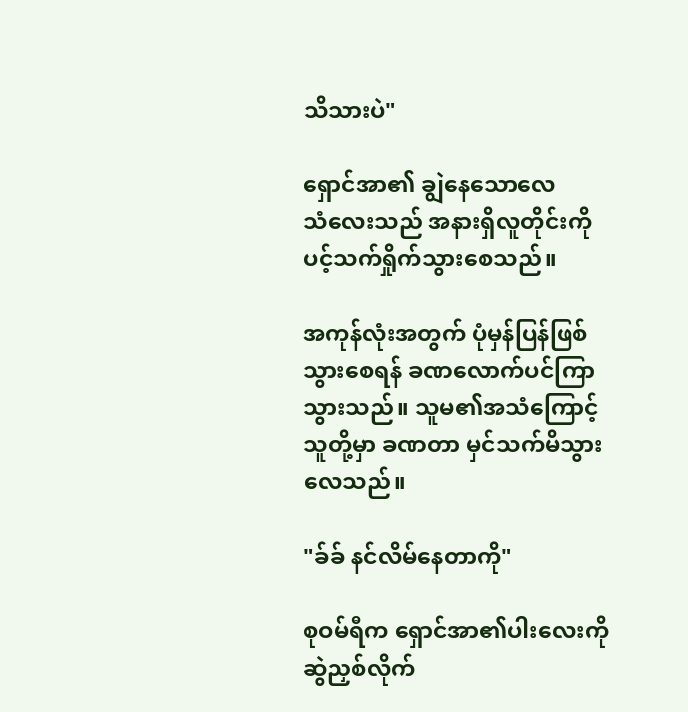သိသားပဲ"

ရှောင်အာ၏ ချွဲနေ‌သောလေသံ‌လေးသည် အနားရှိလူတိုင်းကို ပင့်သက်ရှိုက်သွားစေသည်။

အကုန်လုံးအတွက် ပုံမှန်ပြန်ဖြစ်သွားစေရန် ခဏလောက်ပင်ကြာသွားသည်။ သူမ၏အသံကြောင့် သူတို့မှာ ခဏတာ မှင်သက်မိသွားလေသည်။

"ခ်ခ် နင်လိမ်နေတာကို"

စုဝမ်ရီက ရှောင်အာ၏ပါးလေးကို ဆွဲညှစ်လိုက်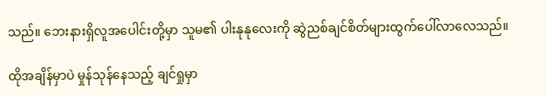သည်။ ဘေးနားရှိလူအပေါင်းတို့မှာ သူမ၏ ပါးနုနုလေးကို ဆွဲညစ်ချင်စိတ်များထွက်ပေါ်လာလေသည်။

ထိုအချိန်မှာပဲ မှုန်သုန်နေသည့် ချင်ရှုမှာ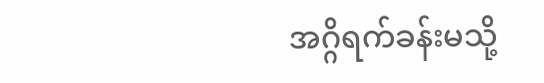အဂ္ဂိရက်ခန်းမသို့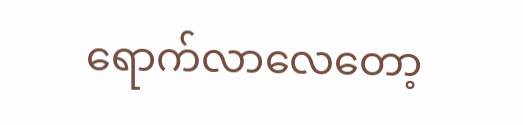ရောက်လာလေတော့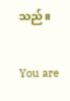သည်။


You are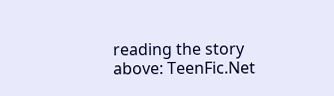reading the story above: TeenFic.Net